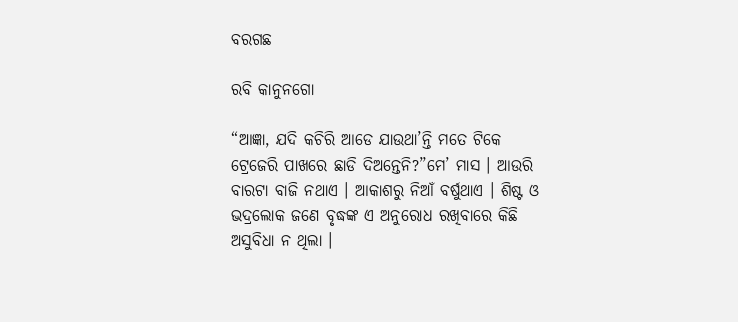ବରଗଛ

ରବି କାନୁନଗୋ

“ଆଜ୍ଞା, ଯଦି କଚିରି ଆଡେ ଯାଉଥା’ନ୍ତି ମତେ ଟିକେ ଟ୍ରେଜେରି ପାଖରେ ଛାଡି ଦିଅନ୍ତେନି?”ମେ’ ମାସ । ଆଉରି ବାରଟା ବାଜି ନଥାଏ । ଆକାଶରୁ ନିଆଁ ବର୍ଷୁଥାଏ । ଶିଷ୍ଟ ଓ ଭଦ୍ରଲୋକ ଜଣେ ବୃଦ୍ଧଙ୍କ ଏ ଅନୁରୋଧ ରଖିବାରେ କିଛି ଅସୁବିଧା ନ ଥିଲା ।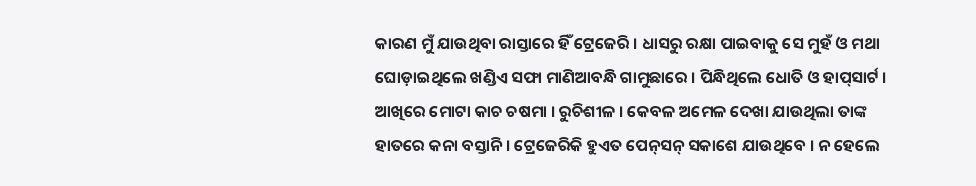କାରଣ ମୁଁ ଯାଉଥିବା ରାସ୍ତାରେ ହିଁ ଟ୍ରେଜେରି । ଧାସରୁ ରକ୍ଷା ପାଇବାକୁ ସେ ମୁହଁ ଓ ମଥା ଘୋଡ଼ାଇଥିଲେ ଖଣ୍ଡିଏ ସଫା ମାଣିଆବନ୍ଧି ଗାମୁଛାରେ । ପିନ୍ଧିଥିଲେ ଧୋତି ଓ ହାପ୍‌ସାର୍ଟ । ଆଖିରେ ମୋଟା କାଚ ଚଷମା । ରୁଚିଶୀଳ । କେବଳ ଅମେଳ ଦେଖା ଯାଉଥିଲା ତାଙ୍କ ହାତରେ କନା ବସ୍ତାନି । ଟ୍ରେଜେରିକି ହୁଏତ ପେନ୍‌ସନ୍ ସକାଶେ ଯାଉଥିବେ । ନ ହେଲେ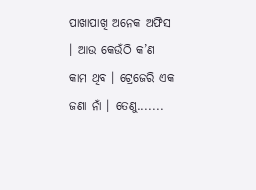ପାଖାପାଖି ଅନେକ ଅଫିସ । ଆଉ କେଉଁଠି କ’ଣ କାମ ଥିବ । ଟ୍ରେଜେରି ଏକ ଜଣା ନାଁ । ତେଣୁ.......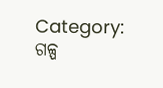Category: ଗଳ୍ପ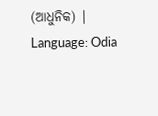(ଆଧୁନିକ) | Language: Odia